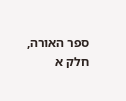ספר האורה, חלק א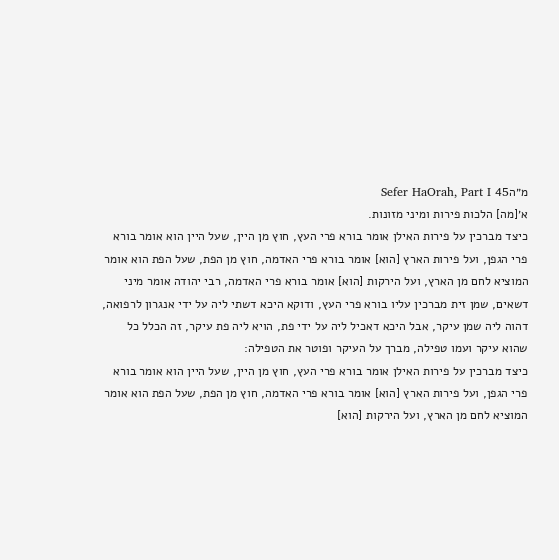מ״הSefer HaOrah, Part I 45
א׳[מה] הלכות פירות ומיני מזונות.
כיצד מברכין על פירות האילן אומר בורא פרי העץ, חוץ מן היין, שעל היין הוא אומר בורא פרי הגפן, ועל פירות הארץ [הוא] אומר בורא פרי האדמה, חוץ מן הפת, שעל הפת הוא אומר המוציא לחם מן הארץ, ועל הירקות [הוא] אומר בורא פרי האדמה, רבי יהודה אומר מיני דשאים, שמן זית מברכין עליו בורא פרי העץ, ודוקא היכא דשתי ליה על ידי אנגרון לרפואה, דהוה ליה שמן עיקר, אבל היכא דאכיל ליה על ידי פת, הויא ליה פת עיקר, זה הכלל כל שהוא עיקר ועמו טפילה, מברך על העיקר ופוטר את הטפילה:
כיצד מברכין על פירות האילן אומר בורא פרי העץ, חוץ מן היין, שעל היין הוא אומר בורא פרי הגפן, ועל פירות הארץ [הוא] אומר בורא פרי האדמה, חוץ מן הפת, שעל הפת הוא אומר המוציא לחם מן הארץ, ועל הירקות [הוא]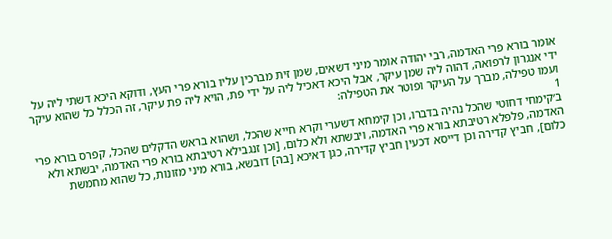אומר בורא פרי האדמה, רבי יהודה אומר מיני דשאים, שמן זית מברכין עליו בורא פרי העץ, ודוקא היכא דשתי ליה על ידי אנגרון לרפואה, דהוה ליה שמן עיקר, אבל היכא דאכיל ליה על ידי פת, הויא ליה פת עיקר, זה הכלל כל שהוא עיקר ועמו טפילה, מברך על העיקר ופוטר את הטפילה:
1
ב׳קימחי דחוטי שהכל נהיה בדברו, וכן קימחא דשערי וקרא חייא שהכל, ושהוא בראש הדקלים שהכל, קפרס בורא פרי האדמה, פלפלא רטיבתא בורא פרי האדמה, ויבשתא ולא כלום, [וכן זנגבילא רטיבתא בורא פרי האדמה, יבשתא ולא כלום], חביץ קדירה וכן דייסא דכעין חביץ קדירה, כגן דאיכא [בה] דובשא, בורא מיני מזונות, כל שהוא מחמשת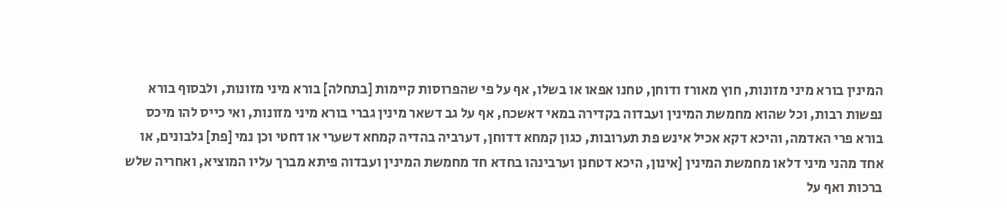המינין בורא מיני מזונות, חוץ מאורז ודוחן, טחנו אפאו או בשלו, אף על פי שהפרוסות קיימות [בתחלה] בורא מיני מזונות, ולבסוף בורא נפשות רבות, וכל שהוא מחמשת המינין ועבדוה בקדירה במאי דאשכח, אף על גב דשאר מינין גברי בורא מיני מזונות, ואי כייס להו מיכס בורא פרי האדמה, והיכא דקא אכיל אינש פת תערובות, כגון קמחא דדוחן, דערביה בהדיה קמחא דשערי או דחטי וכן נמי [פת] גלבונים, או אחד מהני מיני דלאו מחמשת המינין [אינון, היכא דטחנן וערבינהו בחדא חד מחמשת המינין ועבדוה פיתא מברך עליו המוציא, ואחריה שלש ברכות ואף על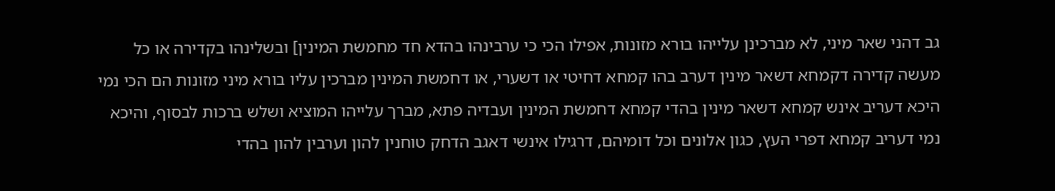גב דהני שאר מיני, לא מברכינן עלייהו בורא מזונות, אפילו הכי כי ערבינהו בהדא חד מחמשת המינין] ובשלינהו בקדירה או כל מעשה קדירה דקמחא דשאר מינין דערב בהו קמחא דחיטי או דשערי, או דחמשת המינין מברכין עליו בורא מיני מזונות הם הכי נמי היכא דעריב אינש קמחא דשאר מינין בהדי קמחא דחמשת המינין ועבדיה פתא, מברך עלייהו המוציא ושלש ברכות לבסוף, והיכא נמי דעריב קמחא דפרי העץ, כגון אלונים וכל דומיהם, דרגילו אינשי דאגב הדחק טוחנין להון וערבין להון בהדי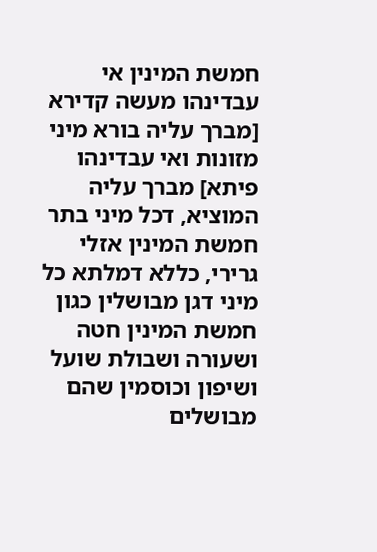חמשת המינין אי עבדינהו מעשה קדירא [מברך עליה בורא מיני מזונות ואי עבדינהו פיתא] מברך עליה המוציא, דכל מיני בתר חמשת המינין אזלי גרירי, כללא דמלתא כל מיני דגן מבושלין כגון חמשת המינין חטה ושעורה ושבולת שועל ושיפון וכוסמין שהם מבושלים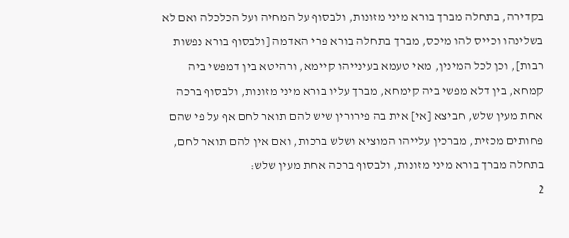בקדירה, בתחלה מברך בורא מיני מזונות, ולבסוף על המחיה ועל הכלכלה ואם לא בשלינהו וכייס להו מיכס, מברך בתחלה בורא פרי האדמה [ולבסוף בורא נפשות רבות], וכן לכל המינין, מאי טעמא בעינייהו קיימא, ורהיטא בין דמפשי ביה קמחא, בין דלא מפשי ביה קימחא, מברך עליו בורא מיני מזונות, ולבסוף ברכה אחת מעין שלש, חביצא [אי] אית בה פירורין שיש להם תואר לחם אף על פי שהם פחותים מכזית, מברכין עלייהו המוציא ושלש ברכות, ואם אין להם תואר לחם, בתחלה מברך בורא מיני מזונות, ולבסוף ברכה אחת מעין שלש:
2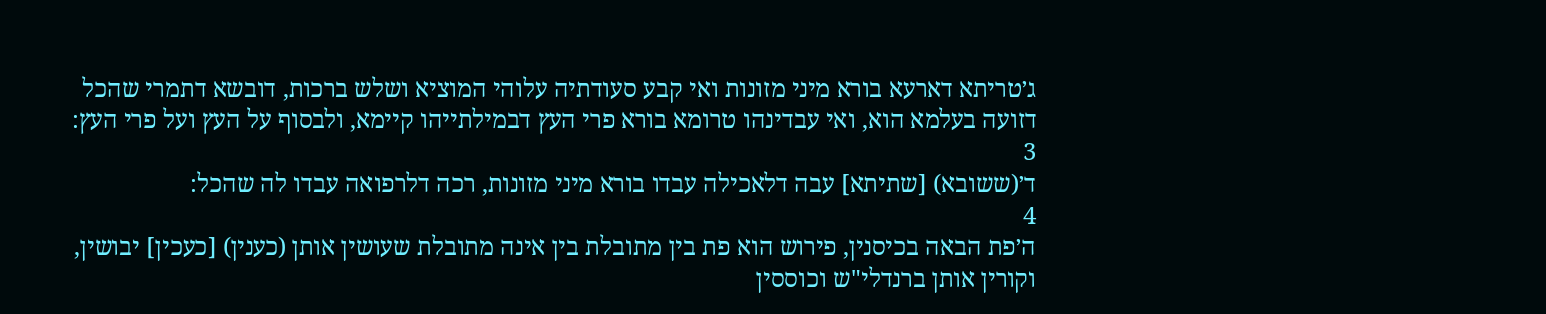ג׳טריתא דארעא בורא מיני מזונות ואי קבע סעודתיה עלוהי המוציא ושלש ברכות, דובשא דתמרי שהכל דזועה בעלמא הוא, ואי עבדינהו טרומא בורא פרי העץ דבמילתייהו קיימא, ולבסוף על העץ ועל פרי העץ:
3
ד׳(ששובא) [שתיתא] עבה דלאכילה עבדו בורא מיני מזונות, רכה דלרפואה עבדו לה שהכל:
4
ה׳פת הבאה בכיסנין, פירוש הוא פת בין מתובלת בין אינה מתובלת שעושין אותן (כענין) [כעכין] יבושין, וקורין אותן ברנדלי"ש וכוססין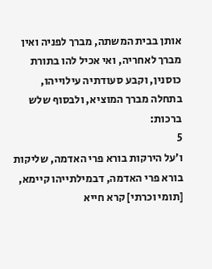אותן בבית המשתה, מברך לפניה ואין מברך לאחריה, ואי אכיל להו בתורת כוסנין, וקבע סעודתיה עילוייהו, בתחלה מברך המוציא, ולבסוף שלש ברכות:
5
ו׳על הירקות בורא פרי האדמה, שליקות בורא פרי האדמה, דבמילתייהו קיימא, [תומי וכרתי] קרא חייא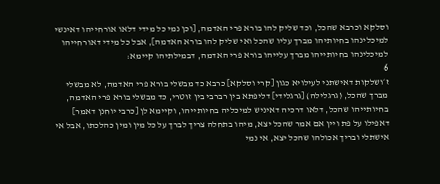וסלקא וכרבא שהכל, וכד שליק להו בורא פרי האדמה, [וכן נמי כל מידי דלאו אורחייהו דאינשי למיכלינהו בחיותיהו מברך עליו שהכל ואי שליק להו בורא האדמה], אבל כל מידי דאורחייהו למיכלינהו בחיותייהו מברך עלייהו בורא פרי האדמה, דבמילתיהו קיימא:
6
ז׳ושלקות דאישתני לעילויא כגון [קרי וסלקא] כרבא כד מבשלי בורא פרי האדמה, לא מבשלי מברך שהכל, (גרגלילה) [גרגלידי] דליפתא בין רברבי בין זוטרי, כד מבשלי בורא פרי האדמה, בחיותייהו שהכל, דלאו דרכיה דאיניש למיכליה בחיותייהו, וקיימא לן [כרבי יוחנן דאמר] דאפילו על פת ויין אם אמר שהכל יצא, מיהו בתחלה צריך לברך על כל מין ומין כהלכתו, אבל אי אישתלי ובריך אכולהו שהכל יצא, אי נמי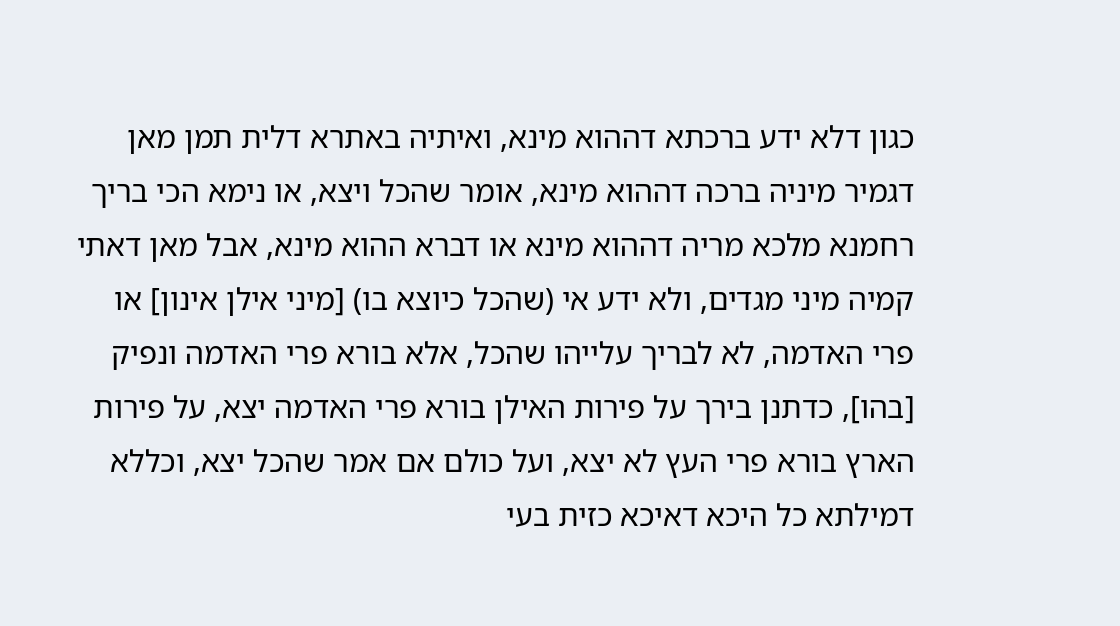כגון דלא ידע ברכתא דההוא מינא, ואיתיה באתרא דלית תמן מאן דגמיר מיניה ברכה דההוא מינא, אומר שהכל ויצא, או נימא הכי בריך רחמנא מלכא מריה דההוא מינא או דברא ההוא מינא, אבל מאן דאתי קמיה מיני מגדים, ולא ידע אי (שהכל כיוצא בו) [מיני אילן אינון] או פרי האדמה, לא לבריך עלייהו שהכל, אלא בורא פרי האדמה ונפיק [בהו], כדתנן בירך על פירות האילן בורא פרי האדמה יצא, על פירות הארץ בורא פרי העץ לא יצא, ועל כולם אם אמר שהכל יצא, וכללא דמילתא כל היכא דאיכא כזית בעי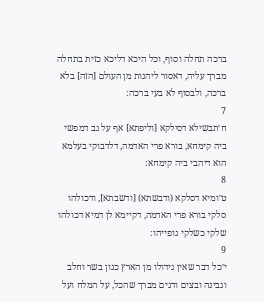ברכה תחלה וסוף, וכל היכא דליכא כזית בתחלה מברך עליה, דאסור ליהנות מן העולם [הזה] בלא ברכה, ולבסוף לא בעי ברכה:
7
ח׳תבשילא דסילקא [וליפתא] אף על גב דמפשי ביה קימחא, בורא פרי האדמה, דלדבוקי בעלמא הוא דיהבי ביה קימחא:
8
ט׳ומיא דסלקא (ודבשתא) [ודשבתא], ודכולהו סלקי בורא פרי האדמה, דקיימא לן דמיא דכולהו שלקי כשלקי גופייהו:
9
י׳כל דבר שאין גידולו מן הארץ כגון בשר וחלב וגבינה ובצים ודגים מברך שהכל, על המלח ועל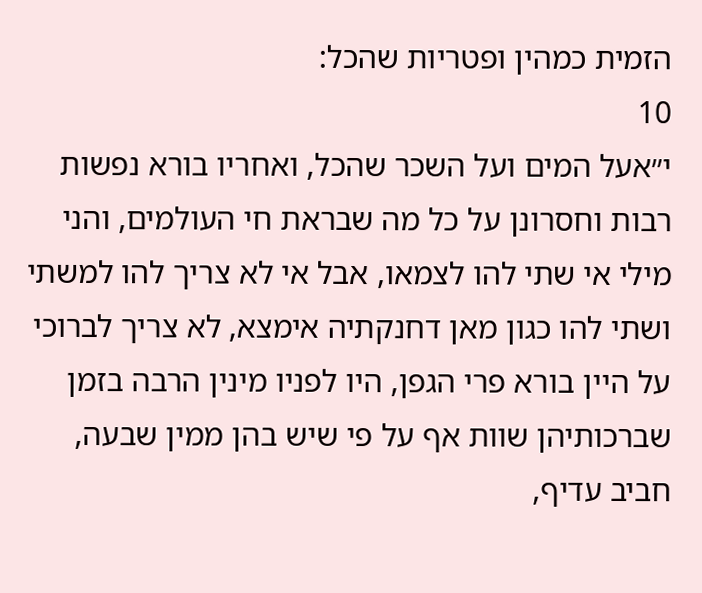הזמית כמהין ופטריות שהכל:
10
י״אעל המים ועל השכר שהכל, ואחריו בורא נפשות רבות וחסרונן על כל מה שבראת חי העולמים, והני מילי אי שתי להו לצמאו, אבל אי לא צריך להו למשתי ושתי להו כגון מאן דחנקתיה אימצא, לא צריך לברוכי על היין בורא פרי הגפן, היו לפניו מינין הרבה בזמן שברכותיהן שוות אף על פי שיש בהן ממין שבעה, חביב עדיף,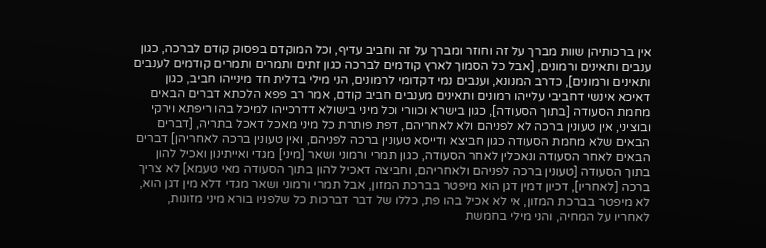אין ברכותיהן שוות מברך על זה וחוזר ומברך על זה וחביב עדיף, וכל המוקדם בפסוק קודם לברכה, כגון ענבים ותאינים ורמונים, [אבל כל הסמוך לארץ קודמים לברכה כגון זתים ותמרים ותמרים קודמים לענבים ותאינים ורמונים], כדרב המנונא, וענבים נמי דקדומי לרמונים, הני מילי בדלית חד מינייהו חביב, כגון דאיכא אינשי דחביבי עלייהו רמונים ותאינים מענבים חביב קודם, אמר רב פפא הלכתא דברים הבאים מחמת הסעודה [בתוך הסעודה], כגון בישרא וכוורי וכל מיני בישולא דדרכייהו למיכל בהו ריפתא וירקי ובוציני, אין טעונין ברכה לא לפניהם ולא לאחריהם, דפת פותרת כל מיני מאכל דאכל בתריה, [דברים הבאים שלא מחמת הסעודה כגון חביצא ודייסא טעונין ברכה לפניהם, ואין טעונין ברכה לאחריהן] דברים הבאים לאחר הסעודה ונאכלין לאחר הסעודה, כגון תמרי ורמוני ושאר [מיני] מגדי ואייתינון ואכיל להון בתוך הסעודה [טעונין ברכה לפניהם ולאחריהם, וחביצה דאכיל להון בתוך הסעודה מאי טעמא] לא צריך ברכה [לאחריו], דכיון דמין דגן הוא מיפטר בברכת המזון, אבל תמרי ורמוני ושאר מגדי דלא מין דגן הוא, לא מיפטר בברכת המזון, אי לא אכיל בהו פת, כללו של דבר דברכות כל שלפניו בורא מיני מזונות, לאחריו על המחיה, והני מילי בחמשת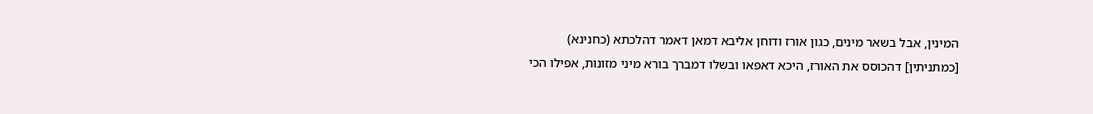המינין, אבל בשאר מינים, כגון אורז ודוחן אליבא דמאן דאמר דהלכתא (כחנינא) [כמתניתין] דהכוסס את האורז, היכא דאפאו ובשלו דמברך בורא מיני מזונות, אפילו הכי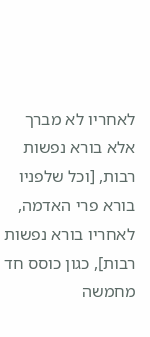לאחריו לא מברך אלא בורא נפשות רבות, [וכל שלפניו בורא פרי האדמה, לאחריו בורא נפשות רבות], כגון כוסס חד מחמשה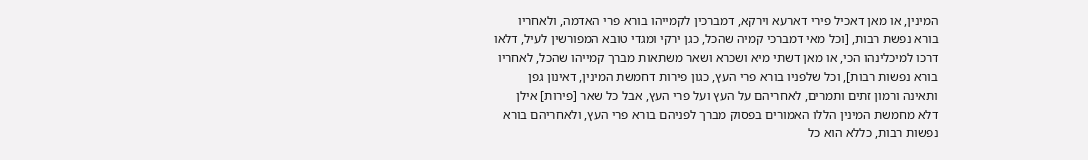המינין, או מאן דאכיל פירי דארעא וירקא, דמברכין לקמייהו בורא פרי האדמה, ולאחריו בורא נפשת רבות, [וכל מאי דמברכי קמיה שהכל, כגן ירקי ומגדי טובא המפורשין לעיל, דלאו דרכו למיכלינהו הכי, או מאן דשתי מיא ושכרא ושאר משתאות מברך קמייהו שהכל, לאחריו בורא נפשות רבות], וכל שלפניו בורא פרי העץ, כגון פירות דחמשת המינין, דאינון גפן ותאינה ורמון זתים ותמרים, לאחריהם על העץ ועל פרי העץ, אבל כל שאר [פירות] אילן דלא מחמשת המינין הללו האמורים בפסוק מברך לפניהם בורא פרי העץ, ולאחריהם בורא נפשות רבות, כללא הוא כל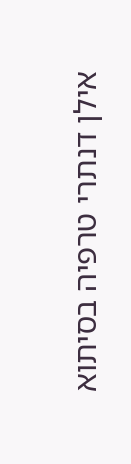אילן דנתרי טרפיה בסיתוא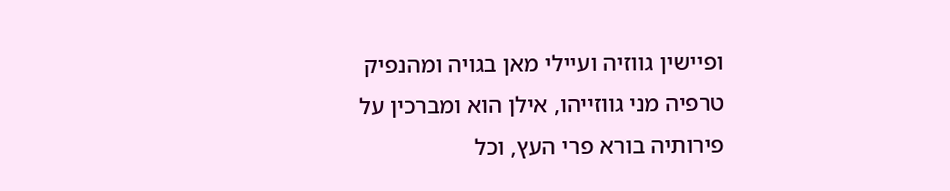ופיישין גווזיה ועיילי מאן בגויה ומהנפיק טרפיה מני גווזייהו, אילן הוא ומברכין על פירותיה בורא פרי העץ, וכל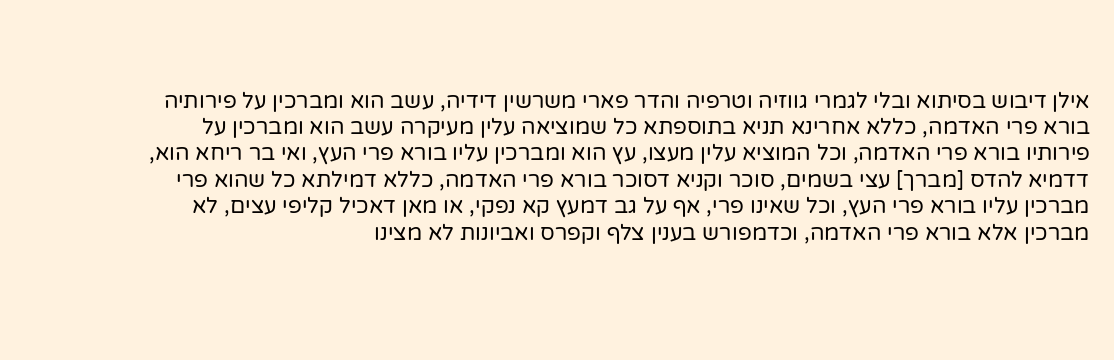אילן דיבוש בסיתוא ובלי לגמרי גווזיה וטרפיה והדר פארי משרשין דידיה, עשב הוא ומברכין על פירותיה בורא פרי האדמה, כללא אחרינא תניא בתוספתא כל שמוציאה עלין מעיקרה עשב הוא ומברכין על פירותיו בורא פרי האדמה, וכל המוציא עלין מעצו, עץ הוא ומברכין עליו בורא פרי העץ, ואי בר ריחא הוא, דדמיא להדס [מברך] עצי בשמים, סוכר וקניא דסוכר בורא פרי האדמה, כללא דמילתא כל שהוא פרי מברכין עליו בורא פרי העץ, וכל שאינו פרי, אף על גב דמעץ קא נפקי, או מאן דאכיל קליפי עצים, לא מברכין אלא בורא פרי האדמה, וכדמפורש בענין צלף וקפרס ואביונות לא מצינו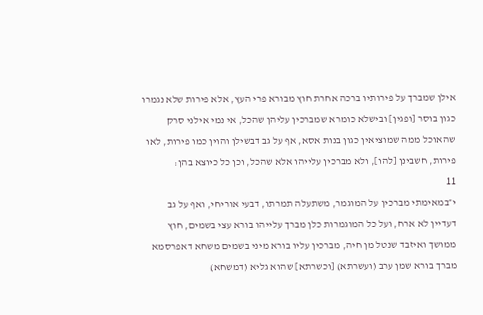אילן שמברך על פירותיו ברכה אחרת חוץ מבורא פרי העץ, אלא פירות שלא נגמרו כגון בוסר [ופגין] ובישלא כומרא שמברכין עליהן שהכל, אי נמי אילני סרק שהאוכל ממה שמוציאין כגון בנות אסא, אף על גב דבשילן והוין כמו פירות, לאו פירות, חשבינן [להו], ולא מברכין עלייהו אלא שהכל, וכן כל כיוצא בהן:
11
י״במאימתי מברכין על המוגמר, משתעלה תמרתו, דבעי אוריחי, ואף על גב דעדיין לא ארח, ועל כל המוגמרות כלן מברך עלייהו בורא עצי בשמים, חוץ ממושך ואיזבד שנטל מן חיה, מברכין עליו בורא מיני בשמים משחא דאפרסמא מברך בורא שמן ערב (ועשרתא) [וכשרתא] שהוא גליא (דמשחא)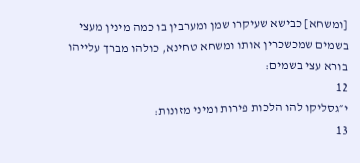[ומשחא] כבישא שעיקרו שמן ומערבין בו כמה מינין מעצי בשמים שמכשכרין אותו ומשחא טחינא, כולהו מברך עלייהו בורא עצי בשמים:
12
י״גסליקו להו הלכות פירות ומיני מזונות:
13